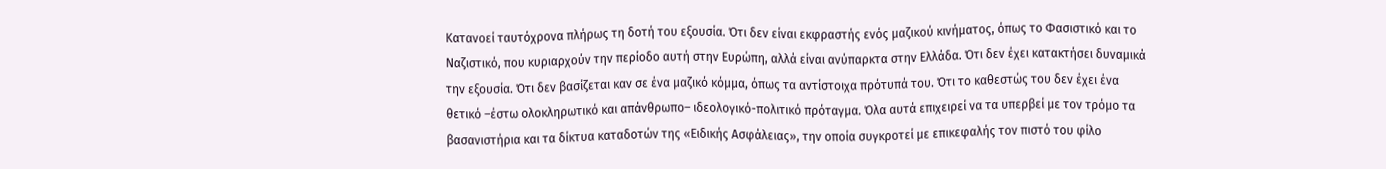Κατανοεί ταυτόχρονα πλήρως τη δοτή του εξουσία. Ότι δεν είναι εκφραστής ενός μαζικού κινήματος, όπως το Φασιστικό και το Ναζιστικό, που κυριαρχούν την περίοδο αυτή στην Ευρώπη, αλλά είναι ανύπαρκτα στην Ελλάδα. Ότι δεν έχει κατακτήσει δυναμικά την εξουσία. Ότι δεν βασίζεται καν σε ένα μαζικό κόμμα, όπως τα αντίστοιχα πρότυπά του. Ότι το καθεστώς του δεν έχει ένα θετικό –έστω ολοκληρωτικό και απάνθρωπο– ιδεολογικό-πολιτικό πρόταγμα. Όλα αυτά επιχειρεί να τα υπερβεί με τον τρόμο τα βασανιστήρια και τα δίκτυα καταδοτών της «Ειδικής Ασφάλειας», την οποία συγκροτεί με επικεφαλής τον πιστό του φίλο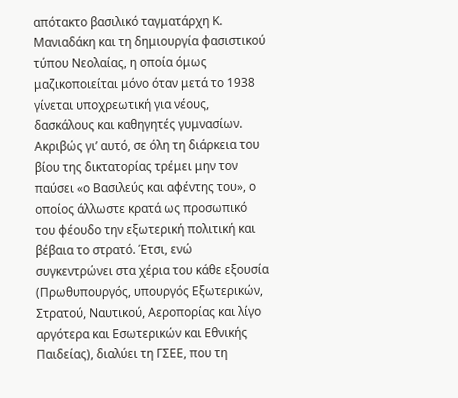απότακτο βασιλικό ταγματάρχη Κ. Μανιαδάκη και τη δημιουργία φασιστικού τύπου Νεολαίας, η οποία όμως μαζικοποιείται μόνο όταν μετά το 1938 γίνεται υποχρεωτική για νέους, δασκάλους και καθηγητές γυμνασίων. Ακριβώς γι’ αυτό, σε όλη τη διάρκεια του βίου της δικτατορίας τρέμει μην τον παύσει «ο Βασιλεύς και αφέντης του», ο οποίος άλλωστε κρατά ως προσωπικό του φέουδο την εξωτερική πολιτική και βέβαια το στρατό. Έτσι, ενώ συγκεντρώνει στα χέρια του κάθε εξουσία (Πρωθυπουργός, υπουργός Εξωτερικών, Στρατού, Ναυτικού, Αεροπορίας και λίγο αργότερα και Εσωτερικών και Εθνικής Παιδείας), διαλύει τη ΓΣΕΕ, που τη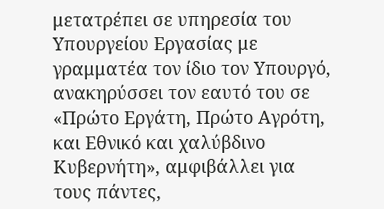μετατρέπει σε υπηρεσία του Υπουργείου Εργασίας με γραμματέα τον ίδιο τον Υπουργό, ανακηρύσσει τον εαυτό του σε «Πρώτο Εργάτη, Πρώτο Αγρότη, και Εθνικό και χαλύβδινο Κυβερνήτη», αμφιβάλλει για τους πάντες,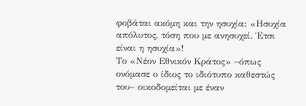φοβάται ακόμη και την ησυχία: «Ησυχία απόλυτος, τόση που με ανησυχεί. Έτσι είναι η ησυχία»!
Το «Νέον Εθνικόν Κράτος» –όπως ονόμασε ο ίδιος το ιδιότυπο καθεστώς του– οικοδομείται με έναν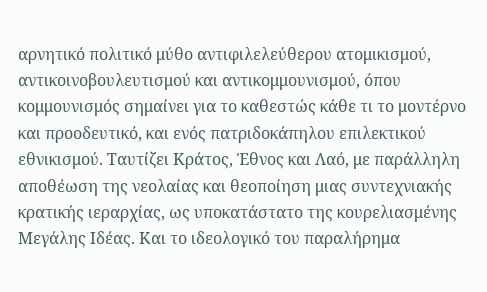αρνητικό πολιτικό μύθο αντιφιλελεύθερου ατομικισμού, αντικοινοβουλευτισμού και αντικομμουνισμού, όπου κομμουνισμός σημαίνει για το καθεστώς κάθε τι το μοντέρνο και προοδευτικό, και ενός πατριδοκάπηλου επιλεκτικού εθνικισμού. Ταυτίζει Κράτος, Έθνος και Λαό, με παράλληλη αποθέωση της νεολαίας και θεοποίηση μιας συντεχνιακής κρατικής ιεραρχίας, ως υποκατάστατο της κουρελιασμένης Μεγάλης Ιδέας. Και το ιδεολογικό του παραλήρημα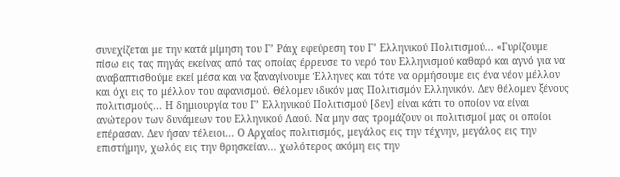συνεχίζεται με την κατά μίμηση του Γ’ Ράιχ εφεύρεση του Γ’ Ελληνικού Πολιτισμού... «Γυρίζουμε πίσω εις τας πηγάς εκείνας από τας οποίας έρρευσε το νερό του Ελληνισμού καθαρό και αγνό για να αναβαπτισθούμε εκεί μέσα και να ξαναγίνουμε Έλληνες και τότε να ορμήσουμε εις ένα νέον μέλλον και όχι εις το μέλλον του αφανισμού. Θέλομεν ιδικόν μας Πολιτισμόν Ελληνικόν. Δεν θέλομεν ξένους πολιτισμούς... Η δημιουργία του Γ’ Ελληνικού Πολιτισμού [δεν] είναι κάτι το οποίον να είναι ανώτερον των δυνάμεων του Ελληνικού Λαού. Να μην σας τρομάζουν οι πολιτισμοί μας οι οποίοι επέρασαν. Δεν ήσαν τέλειοι... Ο Αρχαίος πολιτισμός, μεγάλος εις την τέχνην, μεγάλος εις την επιστήμην, χωλός εις την θρησκείαν... χωλότερος ακόμη εις την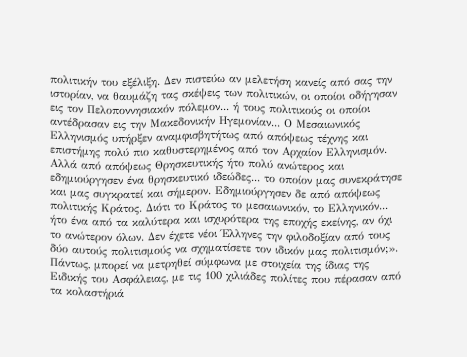πολιτικήν του εξέλιξη. Δεν πιστεύω αν μελετήση κανείς από σας την ιστορίαν, να θαυμάζη τας σκέψεις των πολιτικών, οι οποίοι οδήγησαν εις τον Πελοποννησιακόν πόλεμον... ή τους πολιτικούς οι οποίοι αντέδρασαν εις την Μακεδονικήν Ηγεμονίαν... Ο Μεσαιωνικός Ελληνισμός υπήρξεν αναμφισβητήτως από απόψεως τέχνης και επιστήμης πολύ πιο καθυστερημένος από τον Αρχαίον Ελληνισμόν. Αλλά από απόψεως Θρησκευτικής ήτο πολύ ανώτερος και εδημιούργησεν ένα θρησκευτικό ιδεώδες... το οποίον μας συνεκράτησε και μας συγκρατεί και σήμερον. Εδημιούργησεν δε από απόψεως πολιτικής Κράτος. Διότι το Κράτος το μεσαιωνικόν, το Ελληνικόν... ήτο ένα από τα καλύτερα και ισχυρότερα της εποχής εκείνης, αν όχι το ανώτερον όλων. Δεν έχετε νέοι Έλληνες την φιλοδοξίαν από τους δύο αυτούς πολιτισμούς να σχηματίσετε τον ιδικόν μας πολιτισμόν;».
Πάντως, μπορεί να μετρηθεί σύμφωνα με στοιχεία της ίδιας της Ειδικής του Ασφάλειας, με τις 100 χιλιάδες πολίτες που πέρασαν από τα κολαστήριά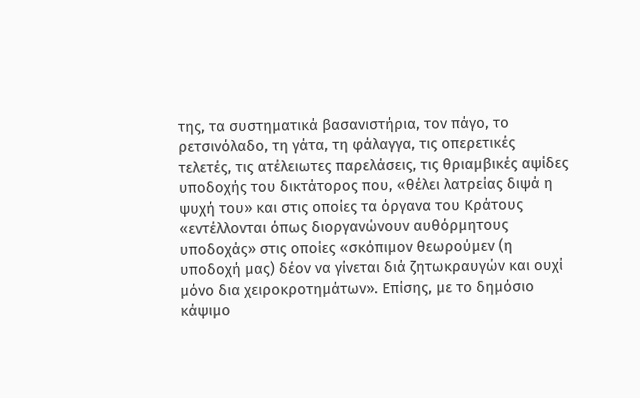της, τα συστηματικά βασανιστήρια, τον πάγο, το ρετσινόλαδο, τη γάτα, τη φάλαγγα, τις οπερετικές τελετές, τις ατέλειωτες παρελάσεις, τις θριαμβικές αψίδες υποδοχής του δικτάτορος που, «θέλει λατρείας διψά η ψυχή του» και στις οποίες τα όργανα του Κράτους «εντέλλονται όπως διοργανώνουν αυθόρμητους υποδοχάς» στις οποίες «σκόπιμον θεωρούμεν (η υποδοχή μας) δέον να γίνεται διά ζητωκραυγών και ουχί μόνο δια χειροκροτημάτων». Επίσης, με το δημόσιο κάψιμο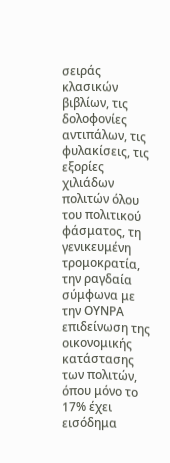σειράς κλασικών βιβλίων, τις δολοφονίες αντιπάλων, τις φυλακίσεις, τις εξορίες χιλιάδων πολιτών όλου του πολιτικού φάσματος, τη γενικευμένη τρομοκρατία, την ραγδαία σύμφωνα με την ΟΥΝΡΑ επιδείνωση της οικονομικής κατάστασης των πολιτών, όπου μόνο το 17% έχει εισόδημα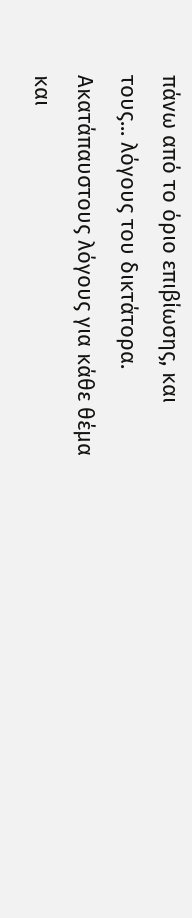πάνω από το όριο επιβίωσης, και τους... λόγους του δικτάτορα. Ακατάπαυστους λόγους για κάθε θέμα και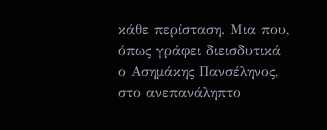κάθε περίσταση. Μια που, όπως γράφει διεισδυτικά ο Ασημάκης Πανσέληνος, στο ανεπανάληπτο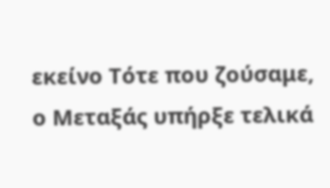εκείνο Τότε που ζούσαμε, ο Μεταξάς υπήρξε τελικά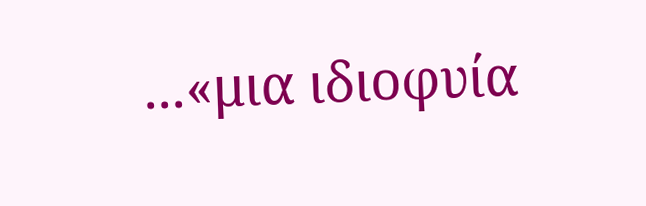...«μια ιδιοφυία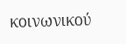κοινωνικού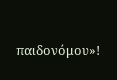παιδονόμου»!